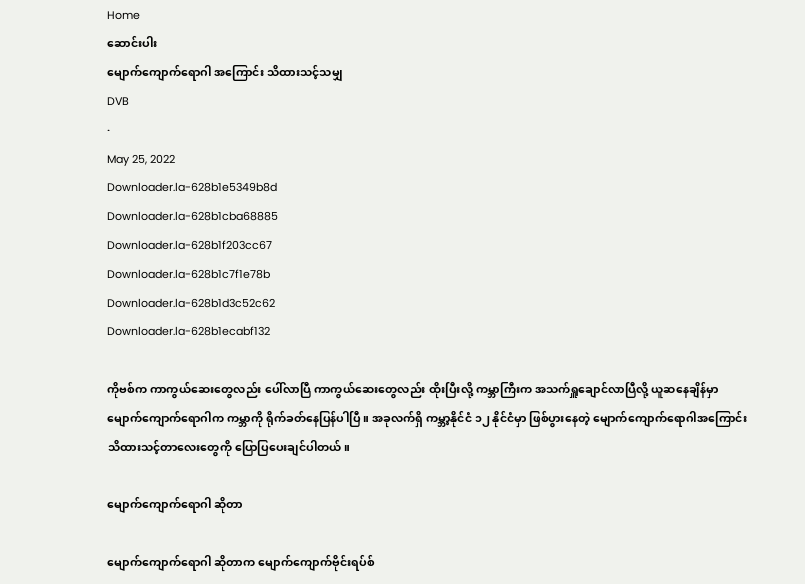Home
ဆောင်းပါး
မျောက်ကျောက်ရောဂါ အကြောင်း သိထားသင့်သမျှ
DVB
·
May 25, 2022
Downloader.la-628b1e5349b8d
Downloader.la-628b1cba68885
Downloader.la-628b1f203cc67
Downloader.la-628b1c7f1e78b
Downloader.la-628b1d3c52c62
Downloader.la-628b1ecabf132

ကိုဗစ်က ကာကွယ်ဆေးတွေလည်း ပေါ်လာပြီ ကာကွယ်ဆေးတွေလည်း ထိုးပြီးလို့ ကမ္ဘာကြီးက အသက်ရှူချောင်လာပြီလို့ ယူဆနေချိန်မှာ မျောက်ကျောက်ရောဂါက ကမ္ဘာကို ရိုက်ခတ်နေပြန်ပါပြီ။ အခုလက်ရှိ ကမ္ဘာ့နိုင်ငံ ၁၂ နိုင်ငံမှာ ဖြစ်ပွားနေတဲ့ မျောက်ကျောက်ရောဂါအကြောင်း သိထားသင့်တာလေးတွေကို ပြောပြပေးချင်ပါတယ်။

မျောက်ကျောက်ရောဂါ ဆိုတာ

မျောက်ကျောက်ရောဂါ ဆိုတာက မျောက်ကျောက်ဗိုင်းရပ်စ်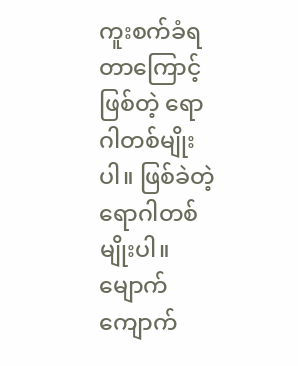ကူးစက်ခံရတာကြောင့် ဖြစ်တဲ့ ရောဂါတစ်မျိုးပါ။ ဖြစ်ခဲတဲ့ ရောဂါတစ်မျိုးပါ။ မျောက်ကျောက်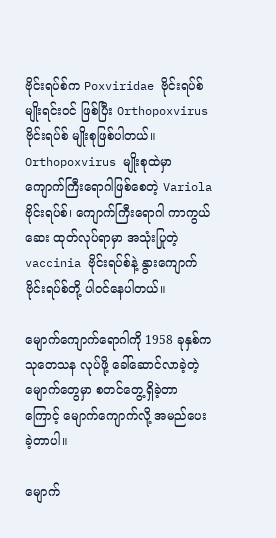ဗိုင်းရပ်စ်က Poxviridae ဗိုင်းရပ်စ် မျိုးရင်းဝင် ဖြစ်ပြီး Orthopoxvirus ဗိုင်းရပ်စ် မျိုးစုဖြစ်ပါတယ်။ Orthopoxvirus မျိုးစုထဲမှာ ကျောက်ကြီးရောဂါဖြစ်စေတဲ့ Variola ဗိုင်းရပ်စ်၊ ကျောက်ကြီးရောဂါ ကာကွယ်ဆေး ထုတ်လုပ်ရာမှာ အသုံးပြုတဲ့ vaccinia ဗိုင်းရပ်စ်နဲ့ နွားကျောက် ဗိုင်းရပ်စ်တို့ ပါဝင်နေပါတယ်။

မျောက်ကျောက်ရောဂါကို 1958 ခုနှစ်က သုတေသန လုပ်ဖို့ ခေါ်ဆောင်လာခဲ့တဲ့ မျောက်တွေမှာ စတင်တွေ့ရှိခဲ့တာကြောင့် မျောက်ကျောက်လို့ အမည်ပေးခဲ့တာပါ။

မျောက်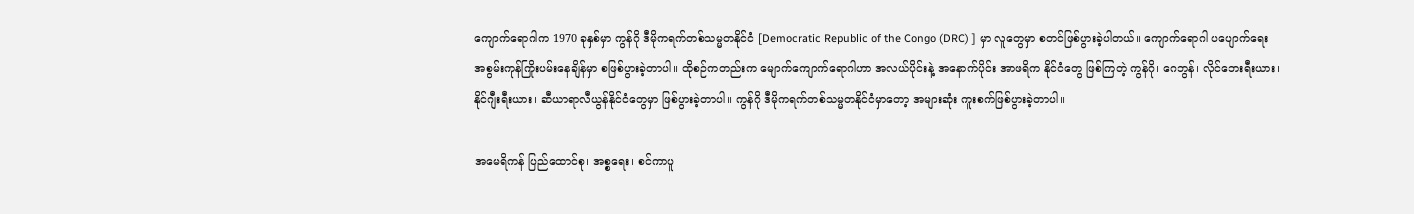ကျောက်ရောဂါက 1970 ခုနှစ်မှာ ကွန်ဂို ဒီမိုကရက်တစ်သမ္မတနိုင်ငံ [Democratic Republic of the Congo (DRC) ] မှာ လူတွေမှာ စတင်ဖြစ်ပွားခဲ့ပါတယ်။ ကျောက်ရောဂါ ပပျောက်ရေး အစွမ်းကုန်ကြိုးပမ်းနေချိန်မှာ စဖြစ်ပွားခဲ့တာပါ။ ထိုစဉ်ကတည်းက မျောက်ကျောက်ရောဂါဟာ အလယ်ပိုင်းနဲ့ အနောက်ပိုင်း အာဖရိက နိုင်ငံတွေ ဖြစ်ကြတဲ့ ကွန်ဂို၊ ဂေဘွန်၊ လိုင်ဘေးရီးယား၊ နိုင်ဂျီးရီးယား၊ ဆီယာရာလီယွန်နိုင်ငံတွေမှာ ဖြစ်ပွားခဲ့တာပါ။ ကွန်ဂို ဒီမိုကရက်တစ်သမ္မတနိုင်ငံမှာတော့ အများဆုံး ကူးစက်ဖြစ်ပွားခဲ့တာပါ။

အမေရိကန် ပြည်ထောင်စု၊ အစ္စရေး၊ စင်ကာပူ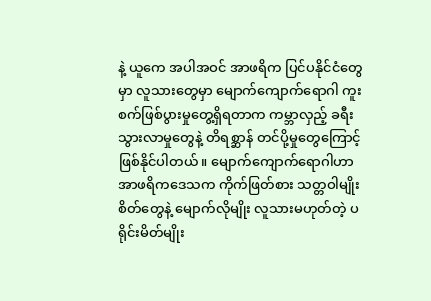နဲ့ ယူကေ အပါအဝင် အာဖရိက ပြင်ပနိုင်ငံတွေမှာ လူသားတွေမှာ မျောက်ကျောက်ရောဂါ ကူးစက်ဖြစ်ပွားမှုတွေ့ရှိရတာက ကမ္ဘာလှည့် ခရီးသွားလာမှုတွေနဲ့ တိရစ္ဆာန် တင်ပို့မှုတွေကြောင့် ဖြစ်နိုင်ပါတယ်။ မျောက်ကျောက်ရောဂါဟာ အာဖရိကဒေသက ကိုက်ဖြတ်စား သတ္တဝါမျိုးစိတ်တွေနဲ့ မျောက်လိုမျိုး လူသားမဟုတ်တဲ့ ပရိုင်းမိတ်မျိုး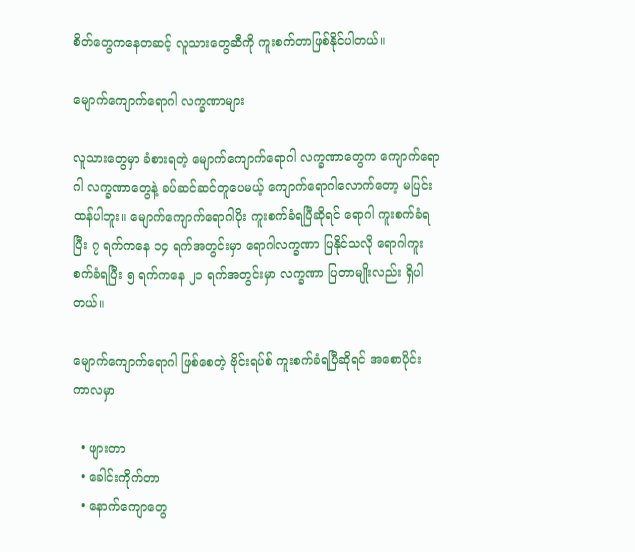စိတ်တွေကနေတဆင့် လူသားတွေဆီကို ကူးစက်တာဖြစ်နိုင်ပါတယ်။

မျောက်ကျောက်ရောဂါ လက္ခဏာများ

လူသားတွေမှာ ခံစားရတဲ့ မျောက်ကျောက်ရောဂါ လက္ခဏာတွေက ကျောက်ရောဂါ လက္ခဏာတွေနဲ့ ခပ်ဆင်ဆင်တူပေမယ့် ကျောက်ရောဂါလောက်တော့ မပြင်းထန်ပါဘူး။ မျောက်ကျောက်ရောဂါပိုး ကူးစက်ခံရပြီဆိုရင် ရောဂါ ကူးစက်ခံရပြီး ၇ ရက်ကနေ ၁၄ ရက်အတွင်းမှာ ရောဂါလက္ခဏာ ပြနိုင်သလို ရောဂါကူးစက်ခံရပြီး ၅ ရက်ကနေ ၂၁ ရက်အတွင်းမှာ လက္ခဏာ ပြတာမျိုးလည်း ရှိပါတယ်။

မျောက်ကျောက်ရောဂါ ဖြစ်စေတဲ့ ဗိုင်းရပ်စ် ကူးစက်ခံရပြီဆိုရင် အစောပိုင်း ကာလမှာ

  • ဖျားတာ
  • ခေါင်းကိုက်တာ
  • နောက်ကျောတွေ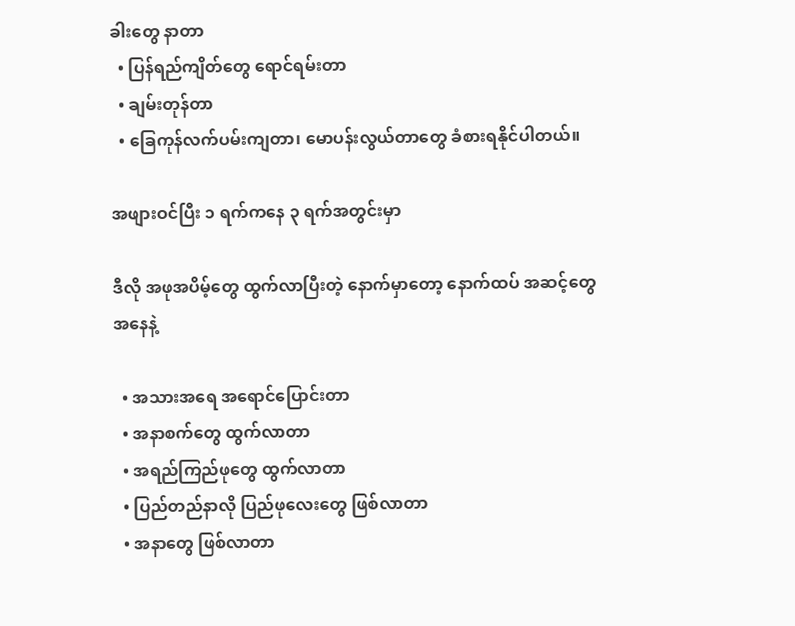ခါးတွေ နာတာ
  • ပြန်ရည်ကျိတ်တွေ ရောင်ရမ်းတာ
  • ချမ်းတုန်တာ
  • ခြေကုန်လက်ပမ်းကျတာ၊ မောပန်းလွယ်တာတွေ ခံစားရနိုင်ပါတယ်။

အဖျားဝင်ပြီး ၁ ရက်ကနေ ၃ ရက်အတွင်းမှာ

ဒီလို အဖုအပိမ့်တွေ ထွက်လာပြီးတဲ့ နောက်မှာတော့ နောက်ထပ် အဆင့်တွေအနေနဲ့

  • အသားအရေ အရောင်ပြောင်းတာ
  • အနာစက်တွေ ထွက်လာတာ
  • အရည်ကြည်ဖုတွေ ထွက်လာတာ
  • ပြည်တည်နာလို ပြည်ဖုလေးတွေ ဖြစ်လာတာ
  • အနာတွေ ဖြစ်လာတာ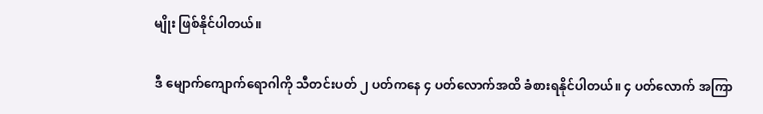မျိုး ဖြစ်နိုင်ပါတယ်။

ဒီ မျောက်ကျောက်ရောဂါကို သီတင်းပတ် ၂ ပတ်ကနေ ၄ ပတ်လောက်အထိ ခံစားရနိုင်ပါတယ်။ ၄ ပတ်လောက် အကြာ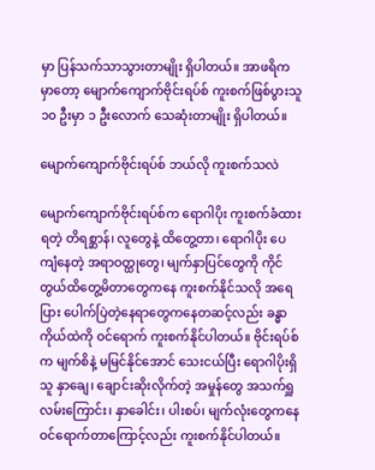မှာ ပြန်သက်သာသွားတာမျိုး ရှိပါတယ်။ အာဖရိကမှာတော့ မျောက်ကျောက်ဗိုင်းရပ်စ် ကူးစက်ဖြစ်ပွားသူ ၁၀ ဦးမှာ ၁ ဦးလောက် သေဆုံးတာမျိုး ရှိပါတယ်။

မျောက်ကျောက်ဗိုင်းရပ်စ် ဘယ်လို ကူးစက်သလဲ

မျောက်ကျောက်ဗိုင်းရပ်စ်က ရောဂါပိုး ကူးစက်ခံထားရတဲ့ တိရစ္ဆာန်၊ လူတွေနဲ့ ထိတွေ့တာ၊ ရောဂါပိုး ပေကျံနေတဲ့ အရာဝတ္ထုတွေ၊ မျက်နှာပြင်တွေကို ကိုင်တွယ်ထိတွေ့မိတာတွေကနေ ကူးစက်နိုင်သလို အရေပြား ပေါက်ပြဲတဲ့နေရာတွေကနေတဆင့်လည်း ခန္ဓာကိုယ်ထဲကို ဝင်ရောက် ကူးစက်နိုင်ပါတယ်။ ဗိုင်းရပ်စ်က မျက်စိနဲ့ မမြင်နိုင်အောင် သေးငယ်ပြီး ရောဂါပိုးရှိသူ နှာချေ၊ ချောင်းဆိုးလိုက်တဲ့ အမှုန်တွေ အသက်ရှူ လမ်းကြောင်း၊ နှာခေါင်း၊ ပါးစပ်၊ မျက်လုံးတွေကနေ ဝင်ရောက်တာကြောင့်လည်း ကူးစက်နိုင်ပါတယ်။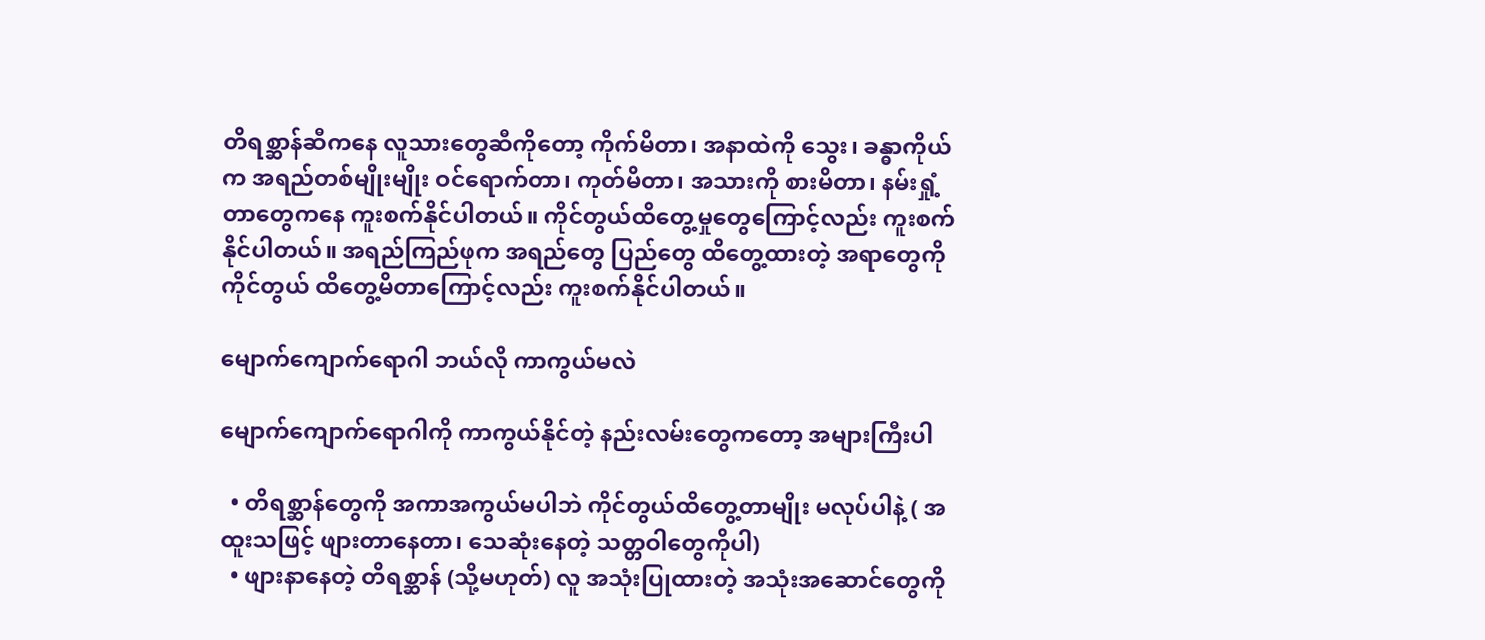တိရစ္ဆာန်ဆီကနေ လူသားတွေဆီကိုတော့ ကိုက်မိတာ၊ အနာထဲကို သွေး၊ ခန္ဓာကိုယ်က အရည်တစ်မျိုးမျိုး ဝင်ရောက်တာ၊ ကုတ်မိတာ၊ အသားကို စားမိတာ၊ နမ်းရှုံ့တာတွေကနေ ကူးစက်နိုင်ပါတယ်။ ကိုင်တွယ်ထိတွေ့မှုတွေကြောင့်လည်း ကူးစက်နိုင်ပါတယ်။ အရည်ကြည်ဖုက အရည်တွေ ပြည်တွေ ထိတွေ့ထားတဲ့ အရာတွေကို ကိုင်တွယ် ထိတွေ့မိတာကြောင့်လည်း ကူးစက်နိုင်ပါတယ်။

မျောက်ကျောက်ရောဂါ ဘယ်လို ကာကွယ်မလဲ

မျောက်ကျောက်ရောဂါကို ကာကွယ်နိုင်တဲ့ နည်းလမ်းတွေကတော့ အများကြီးပါ

  • တိရစ္ဆာန်တွေကို အကာအကွယ်မပါဘဲ ကိုင်တွယ်ထိတွေ့တာမျိုး မလုပ်ပါနဲ့ ( အထူးသဖြင့် ဖျားတာနေတာ၊ သေဆုံးနေတဲ့ သတ္တဝါတွေကိုပါ)
  • ဖျားနာနေတဲ့ တိရစ္ဆာန် (သို့မဟုတ်) လူ အသုံးပြုထားတဲ့ အသုံးအဆောင်တွေကို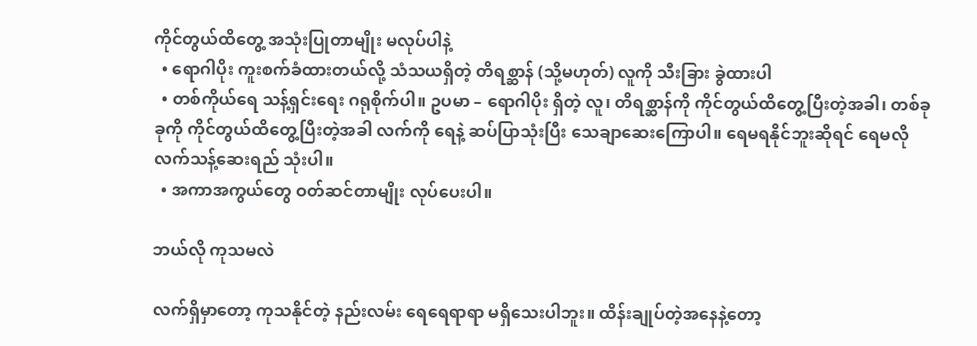ကိုင်တွယ်ထိတွေ့ အသုံးပြုတာမျိုး မလုပ်ပါနဲ့
  • ရောဂါပိုး ကူးစက်ခံထားတယ်လို့ သံသယရှိတဲ့ တိရစ္ဆာန် (သို့မဟုတ်) လူကို သီးခြား ခွဲထားပါ
  • တစ်ကိုယ်ရေ သန့်ရှင်းရေး ဂရုစိုက်ပါ။ ဥပမာ – ရောဂါပိုး ရှိတဲ့ လူ၊ တိရစ္ဆာန်ကို ကိုင်တွယ်ထိတွေ့ပြီးတဲ့အခါ၊ တစ်ခုခုကို ကိုင်တွယ်ထိတွေ့ပြီးတဲ့အခါ လက်ကို ရေနဲ့ ဆပ်ပြာသုံးပြီး သေချာဆေးကြောပါ။ ရေမရနိုင်ဘူးဆိုရင် ရေမလို လက်သန့်ဆေးရည် သုံးပါ။
  • အကာအကွယ်တွေ ဝတ်ဆင်တာမျိုး လုပ်ပေးပါ။

ဘယ်လို ကုသမလဲ

လက်ရှိမှာတော့ ကုသနိုင်တဲ့ နည်းလမ်း ရေရေရာရာ မရှိသေးပါဘူး။ ထိန်းချုပ်တဲ့အနေနဲ့တော့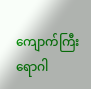ကျောက်ကြီးရောဂါ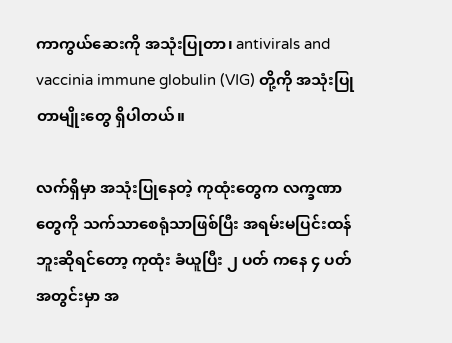ကာကွယ်ဆေးကို အသုံးပြုတာ၊ antivirals and vaccinia immune globulin (VIG) တို့ကို အသုံးပြုတာမျိုးတွေ ရှိပါတယ်။

လက်ရှိမှာ အသုံးပြုနေတဲ့ ကုထုံးတွေက လက္ခဏာတွေကို သက်သာစေရုံသာဖြစ်ပြီး အရမ်းမပြင်းထန်ဘူးဆိုရင်တော့ ကုထုံး ခံယူပြီး ၂ ပတ် ကနေ ၄ ပတ်အတွင်းမှာ အ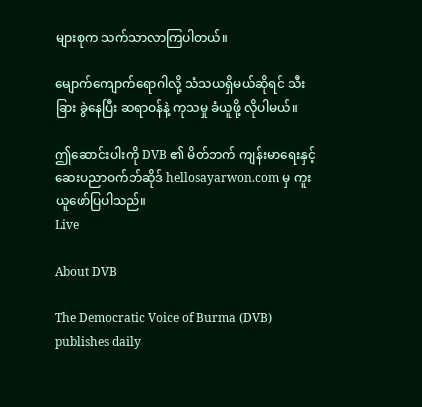များစုက သက်သာလာကြပါတယ်။

မျောက်ကျောက်ရောဂါလို့ သံသယရှိမယ်ဆိုရင် သီးခြား ခွဲနေပြီး ဆရာဝန်နဲ့ ကုသမှု ခံယူဖို့ လိုပါမယ်။

ဤဆောင်းပါးကို DVB ၏ မိတ်ဘက် ကျန်းမာရေးနှင့် ဆေးပညာဝက်ဘ်ဆိုဒ် hellosayarwon.com မှ ကူးယူဖော်ပြပါသည်။
Live

About DVB

The Democratic Voice of Burma (DVB) publishes daily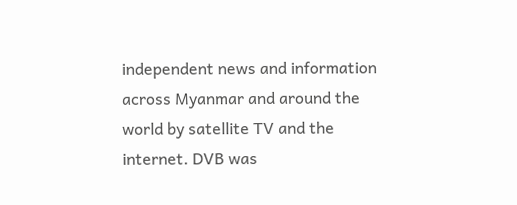independent news and information across Myanmar and around the world by satellite TV and the internet. DVB was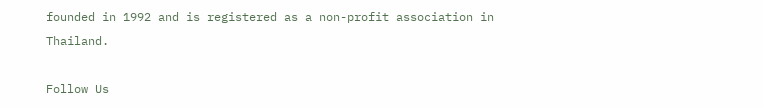founded in 1992 and is registered as a non-profit association in Thailand.

Follow Us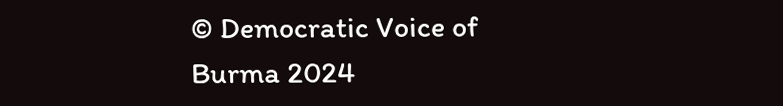© Democratic Voice of Burma 2024